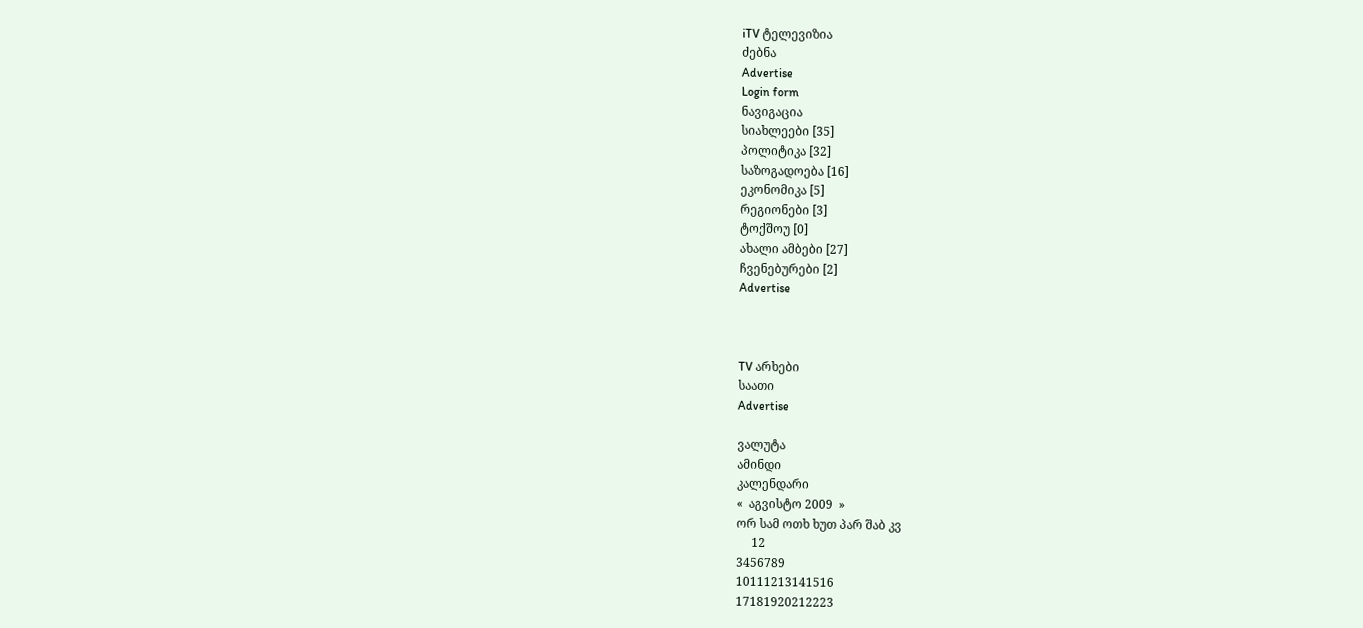iTV ტელევიზია
ძებნა
Advertise
Login form
ნავიგაცია
სიახლეები [35]
პოლიტიკა [32]
საზოგადოება [16]
ეკონომიკა [5]
რეგიონები [3]
ტოქშოუ [0]
ახალი ამბები [27]
ჩვენებურები [2]
Advertise



TV არხები
საათი
Advertise

ვალუტა
ამინდი
კალენდარი
«  აგვისტო 2009  »
ორ სამ ოთხ ხუთ პარ შაბ კვ
     12
3456789
10111213141516
17181920212223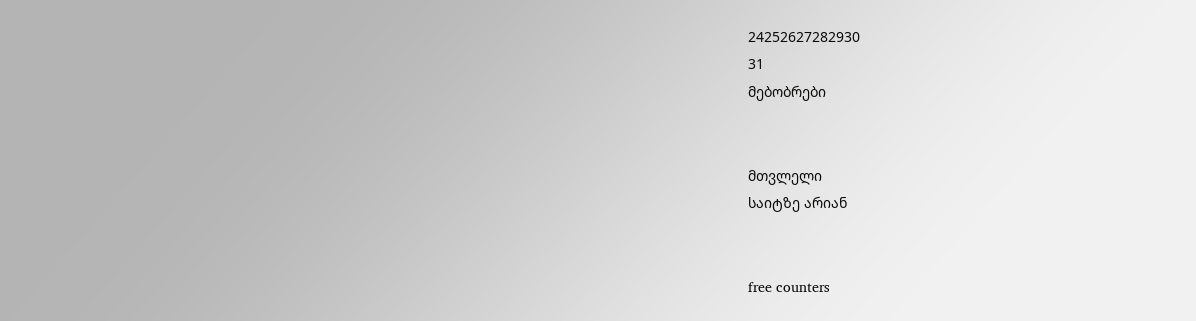24252627282930
31
მებობრები


მთვლელი
საიტზე არიან


free counters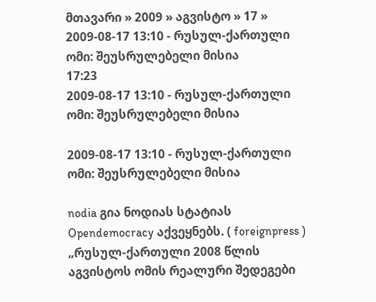მთავარი » 2009 » აგვისტო » 17 » 2009-08-17 13:10 - რუსულ-ქართული ომი: შეუსრულებელი მისია
17:23
2009-08-17 13:10 - რუსულ-ქართული ომი: შეუსრულებელი მისია

2009-08-17 13:10 - რუსულ-ქართული ომი: შეუსრულებელი მისია

nodia გია ნოდიას სტატიას Opendemocracy აქვეყნებს. ( foreignpress ) „რუსულ-ქართული 2008 წლის აგვისტოს ომის რეალური შედეგები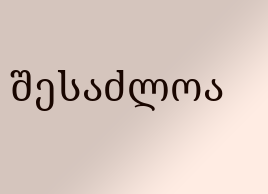შესაძლოა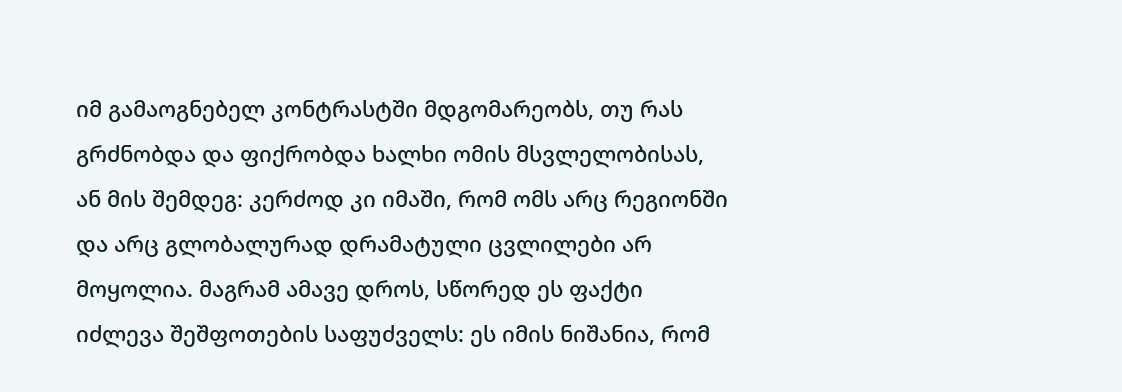იმ გამაოგნებელ კონტრასტში მდგომარეობს, თუ რას გრძნობდა და ფიქრობდა ხალხი ომის მსვლელობისას, ან მის შემდეგ: კერძოდ კი იმაში, რომ ომს არც რეგიონში და არც გლობალურად დრამატული ცვლილები არ მოყოლია. მაგრამ ამავე დროს, სწორედ ეს ფაქტი იძლევა შეშფოთების საფუძველს: ეს იმის ნიშანია, რომ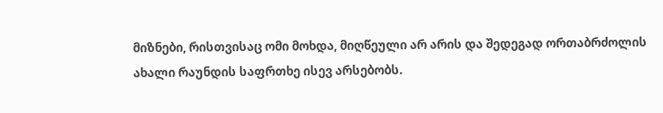მიზნები, რისთვისაც ომი მოხდა, მიღწეული არ არის და შედეგად ორთაბრძოლის ახალი რაუნდის საფრთხე ისევ არსებობს.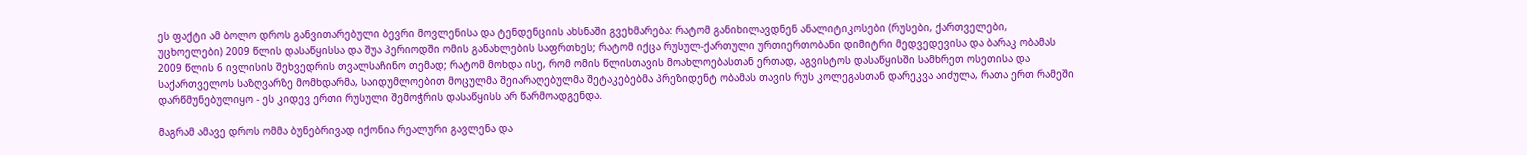ეს ფაქტი ამ ბოლო დროს განვითარებული ბევრი მოვლენისა და ტენდენციის ახსნაში გვეხმარება: რატომ განიხილავდნენ ანალიტიკოსები (რუსები, ქართველები, უცხოელები) 2009 წლის დასაწყისსა და შუა პერიოდში ომის განახლების საფრთხეს; რატომ იქცა რუსულ-ქართული ურთიერთობანი დიმიტრი მედვედევისა და ბარაკ ობამას 2009 წლის 6 ივლისის შეხვედრის თვალსაჩინო თემად; რატომ მოხდა ისე, რომ ომის წლისთავის მოახლოებასთან ერთად, აგვისტოს დასაწყისში სამხრეთ ოსეთისა და საქართველოს საზღვარზე მომხდარმა, საიდუმლოებით მოცულმა შეიარაღებულმა შეტაკებებმა პრეზიდენტ ობამას თავის რუს კოლეგასთან დარეკვა აიძულა, რათა ერთ რამეში დარწმუნებულიყო - ეს კიდევ ერთი რუსული შემოჭრის დასაწყისს არ წარმოადგენდა.

მაგრამ ამავე დროს ომმა ბუნებრივად იქონია რეალური გავლენა და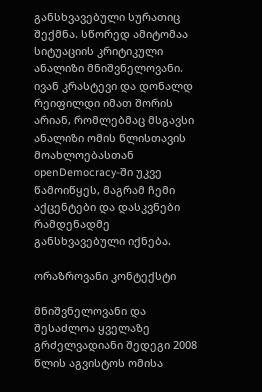განსხვავებული სურათიც შექმნა. სწორედ ამიტომაა სიტუაციის კრიტიკული ანალიზი მნიშვნელოვანი. ივან კრასტევი და დონალდ რეიფილდი იმათ შორის არიან, რომლებმაც მსგავსი ანალიზი ომის წლისთავის მოახლოებასთან openDemocracy-ში უკვე წამოიწყეს, მაგრამ ჩემი აქცენტები და დასკვნები რამდენადმე განსხვავებული იქნება.

ორაზროვანი კონტექსტი

მნიშვნელოვანი და შესაძლოა ყველაზე გრძელვადიანი შედეგი 2008 წლის აგვისტოს ომისა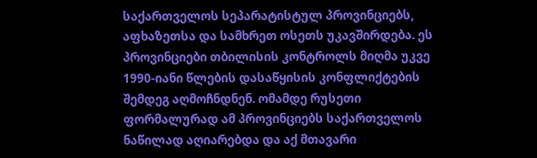საქართველოს სეპარატისტულ პროვინციებს, აფხაზეთსა და სამხრეთ ოსეთს უკავშირდება. ეს პროვინციები თბილისის კონტროლს მიღმა უკვე 1990-იანი წლების დასაწყისის კონფლიქტების შემდეგ აღმოჩნდნენ. ომამდე რუსეთი ფორმალურად ამ პროვინციებს საქართველოს ნაწილად აღიარებდა და აქ მთავარი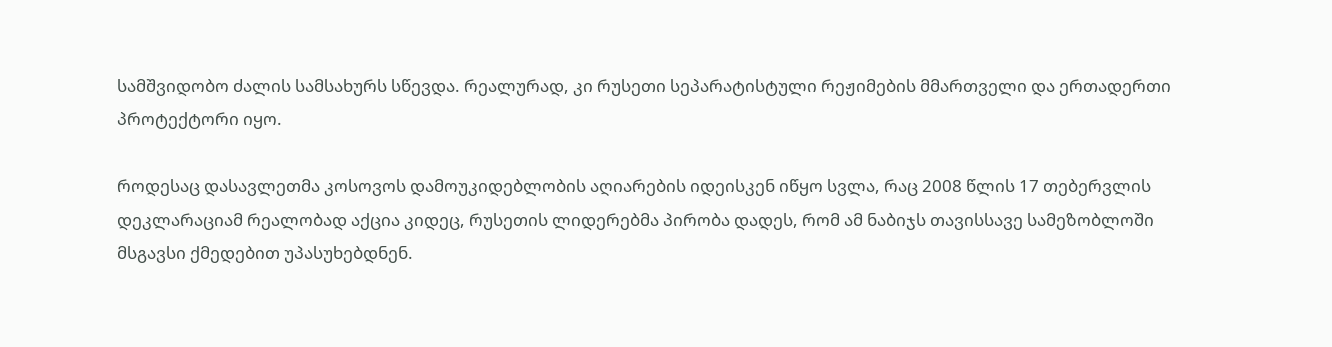სამშვიდობო ძალის სამსახურს სწევდა. რეალურად, კი რუსეთი სეპარატისტული რეჟიმების მმართველი და ერთადერთი პროტექტორი იყო.

როდესაც დასავლეთმა კოსოვოს დამოუკიდებლობის აღიარების იდეისკენ იწყო სვლა, რაც 2008 წლის 17 თებერვლის დეკლარაციამ რეალობად აქცია კიდეც, რუსეთის ლიდერებმა პირობა დადეს, რომ ამ ნაბიჯს თავისსავე სამეზობლოში მსგავსი ქმედებით უპასუხებდნენ.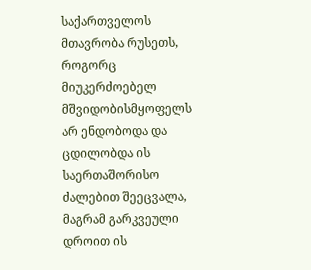საქართველოს მთავრობა რუსეთს, როგორც მიუკერძოებელ მშვიდობისმყოფელს არ ენდობოდა და ცდილობდა ის საერთაშორისო ძალებით შეეცვალა, მაგრამ გარკვეული დროით ის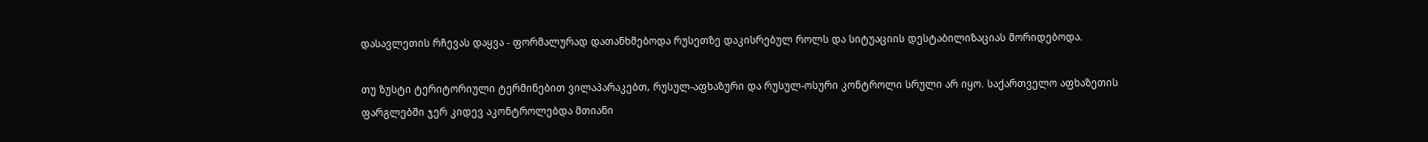დასავლეთის რჩევას დაყვა - ფორმალურად დათანხმებოდა რუსეთზე დაკისრებულ როლს და სიტუაციის დესტაბილიზაციას მორიდებოდა.

თუ ზუსტი ტერიტორიული ტერმინებით ვილაპარაკებთ, რუსულ-აფხაზური და რუსულ-ოსური კონტროლი სრული არ იყო. საქართველო აფხაზეთის ფარგლებში ჯერ კიდევ აკონტროლებდა მთიანი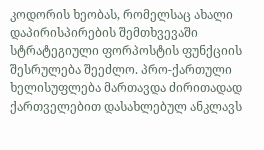კოდორის ხეობას, რომელსაც ახალი დაპირისპირების შემთხვევაში სტრატეგიული ფორპოსტის ფუნქციის შესრულება შეეძლო. პრო-ქართული ხელისუფლება მართავდა ძირითადად ქართველებით დასახლებულ ანკლავს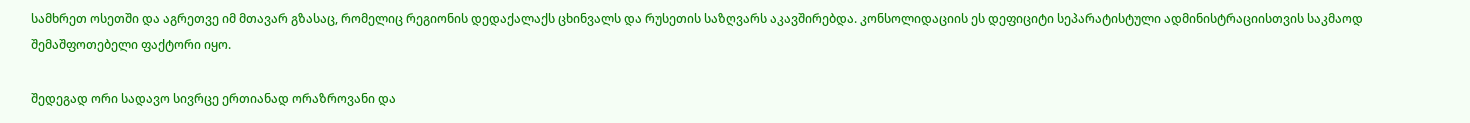სამხრეთ ოსეთში და აგრეთვე იმ მთავარ გზასაც, რომელიც რეგიონის დედაქალაქს ცხინვალს და რუსეთის საზღვარს აკავშირებდა. კონსოლიდაციის ეს დეფიციტი სეპარატისტული ადმინისტრაციისთვის საკმაოდ შემაშფოთებელი ფაქტორი იყო.

შედეგად ორი სადავო სივრცე ერთიანად ორაზროვანი და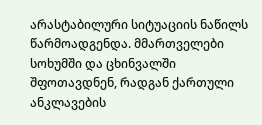არასტაბილური სიტუაციის ნაწილს წარმოადგენდა. მმართველები სოხუმში და ცხინვალში შფოთავდნენ, რადგან ქართული ანკლავების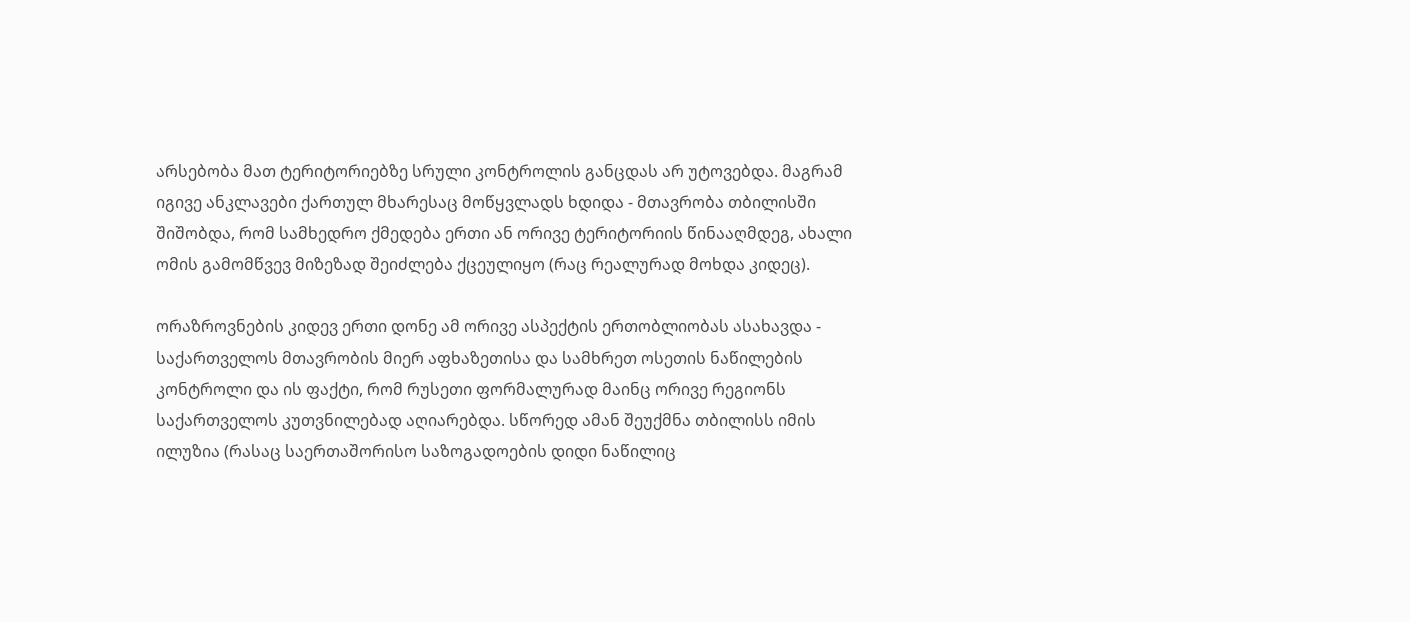არსებობა მათ ტერიტორიებზე სრული კონტროლის განცდას არ უტოვებდა. მაგრამ იგივე ანკლავები ქართულ მხარესაც მოწყვლადს ხდიდა - მთავრობა თბილისში შიშობდა, რომ სამხედრო ქმედება ერთი ან ორივე ტერიტორიის წინააღმდეგ, ახალი ომის გამომწვევ მიზეზად შეიძლება ქცეულიყო (რაც რეალურად მოხდა კიდეც).

ორაზროვნების კიდევ ერთი დონე ამ ორივე ასპექტის ერთობლიობას ასახავდა - საქართველოს მთავრობის მიერ აფხაზეთისა და სამხრეთ ოსეთის ნაწილების კონტროლი და ის ფაქტი, რომ რუსეთი ფორმალურად მაინც ორივე რეგიონს საქართველოს კუთვნილებად აღიარებდა. სწორედ ამან შეუქმნა თბილისს იმის ილუზია (რასაც საერთაშორისო საზოგადოების დიდი ნაწილიც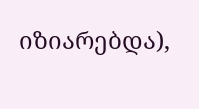იზიარებდა),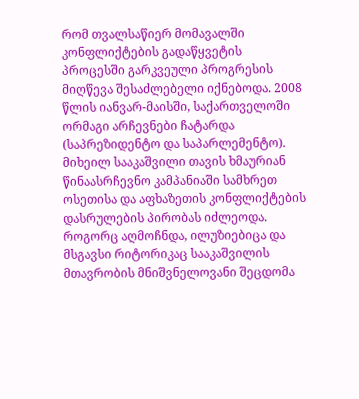რომ თვალსაწიერ მომავალში კონფლიქტების გადაწყვეტის პროცესში გარკვეული პროგრესის მიღწევა შესაძლებელი იქნებოდა. 2008 წლის იანვარ-მაისში, საქართველოში ორმაგი არჩევნები ჩატარდა (საპრეზიდენტო და საპარლემენტო). მიხეილ სააკაშვილი თავის ხმაურიან წინაასრჩევნო კამპანიაში სამხრეთ ოსეთისა და აფხაზეთის კონფლიქტების დასრულების პირობას იძლეოდა. როგორც აღმოჩნდა, ილუზიებიცა და მსგავსი რიტორიკაც სააკაშვილის მთავრობის მნიშვნელოვანი შეცდომა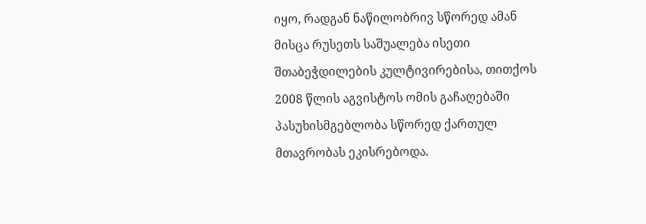იყო, რადგან ნაწილობრივ სწორედ ამან მისცა რუსეთს საშუალება ისეთი შთაბეჭდილების კულტივირებისა, თითქოს 2008 წლის აგვისტოს ომის გაჩაღებაში პასუხისმგებლობა სწორედ ქართულ მთავრობას ეკისრებოდა.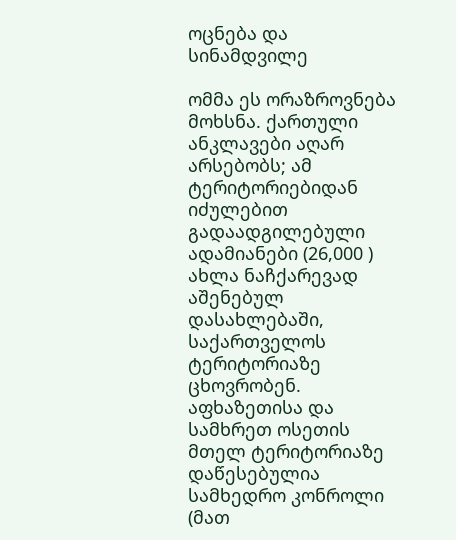ოცნება და სინამდვილე

ომმა ეს ორაზროვნება მოხსნა. ქართული ანკლავები აღარ არსებობს; ამ ტერიტორიებიდან იძულებით გადაადგილებული ადამიანები (26,000 ) ახლა ნაჩქარევად აშენებულ დასახლებაში, საქართველოს ტერიტორიაზე ცხოვრობენ. აფხაზეთისა და სამხრეთ ოსეთის მთელ ტერიტორიაზე დაწესებულია სამხედრო კონროლი (მათ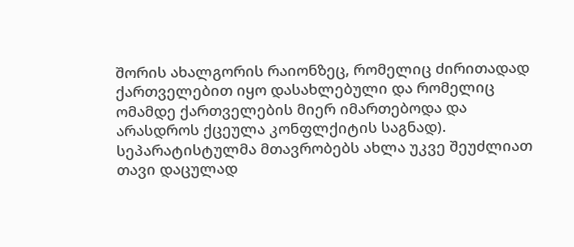შორის ახალგორის რაიონზეც, რომელიც ძირითადად ქართველებით იყო დასახლებული და რომელიც ომამდე ქართველების მიერ იმართებოდა და არასდროს ქცეულა კონფლქიტის საგნად). სეპარატისტულმა მთავრობებს ახლა უკვე შეუძლიათ თავი დაცულად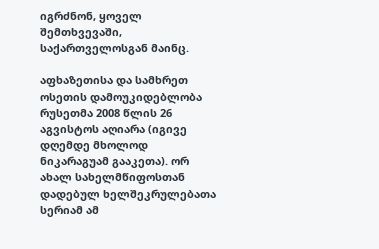იგრძნონ, ყოველ შემთხვევაში, საქართველოსგან მაინც.

აფხაზეთისა და სამხრეთ ოსეთის დამოუკიდებლობა რუსეთმა 2008 წლის 26 აგვისტოს აღიარა (იგივე დღემდე მხოლოდ ნიკარაგუამ გააკეთა). ორ ახალ სახელმწიფოსთან დადებულ ხელშეკრულებათა სერიამ ამ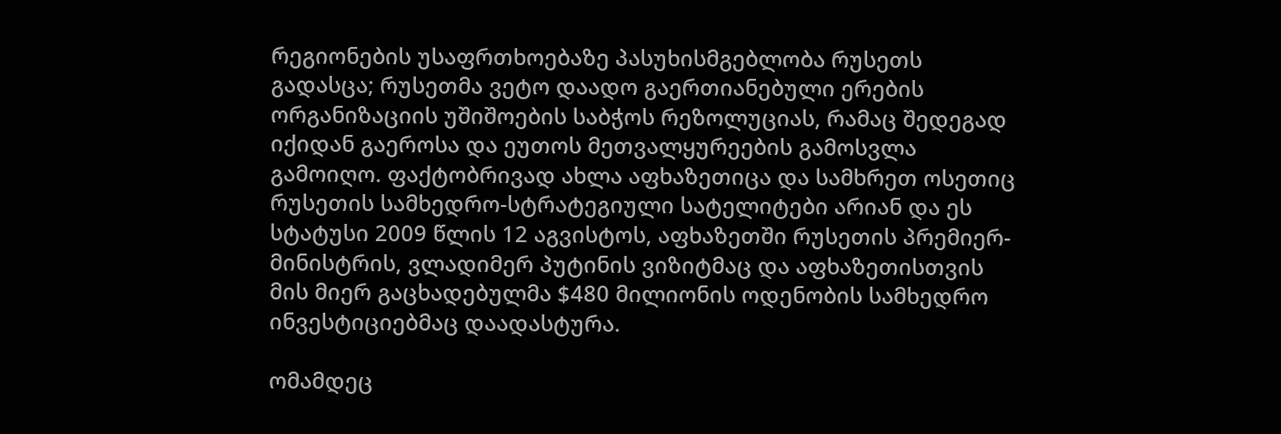რეგიონების უსაფრთხოებაზე პასუხისმგებლობა რუსეთს გადასცა; რუსეთმა ვეტო დაადო გაერთიანებული ერების ორგანიზაციის უშიშოების საბჭოს რეზოლუციას, რამაც შედეგად იქიდან გაეროსა და ეუთოს მეთვალყურეების გამოსვლა გამოიღო. ფაქტობრივად ახლა აფხაზეთიცა და სამხრეთ ოსეთიც რუსეთის სამხედრო-სტრატეგიული სატელიტები არიან და ეს სტატუსი 2009 წლის 12 აგვისტოს, აფხაზეთში რუსეთის პრემიერ-მინისტრის, ვლადიმერ პუტინის ვიზიტმაც და აფხაზეთისთვის მის მიერ გაცხადებულმა $480 მილიონის ოდენობის სამხედრო ინვესტიციებმაც დაადასტურა.

ომამდეც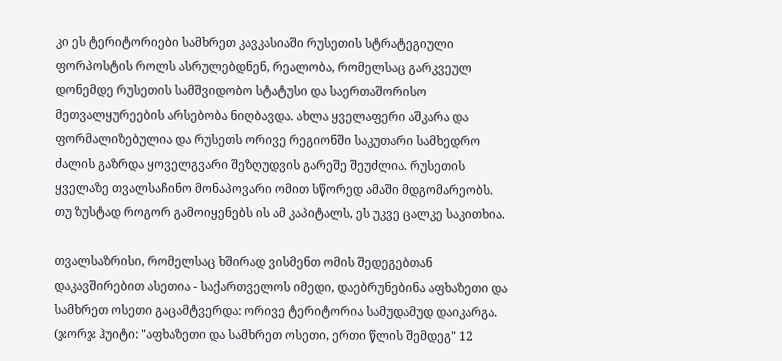კი ეს ტერიტორიები სამხრეთ კავკასიაში რუსეთის სტრატეგიული ფორპოსტის როლს ასრულებდნენ, რეალობა, რომელსაც გარკვეულ დონემდე რუსეთის სამშვიდობო სტატუსი და საერთაშორისო მეთვალყურეების არსებობა ნიღბავდა. ახლა ყველაფერი აშკარა და ფორმალიზებულია და რუსეთს ორივე რეგიონში საკუთარი სამხედრო ძალის გაზრდა ყოველგვარი შეზღუდვის გარეშე შეუძლია. რუსეთის ყველაზე თვალსაჩინო მონაპოვარი ომით სწორედ ამაში მდგომარეობს. თუ ზუსტად როგორ გამოიყენებს ის ამ კაპიტალს, ეს უკვე ცალკე საკითხია.

თვალსაზრისი, რომელსაც ხშირად ვისმენთ ომის შედეგებთან დაკავშირებით ასეთია - საქართველოს იმედი, დაებრუნებინა აფხაზეთი და სამხრეთ ოსეთი გაცამტვერდა: ორივე ტერიტორია სამუდამუდ დაიკარგა. (ჯორჯ ჰუიტი: "აფხაზეთი და სამხრეთ ოსეთი, ერთი წლის შემდეგ" 12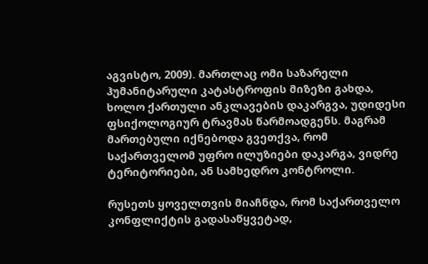აგვისტო, 2009). მართლაც ომი საზარელი ჰუმანიტარული კატასტროფის მიზეზი გახდა, ხოლო ქართული ანკლავების დაკარგვა, უდიდესი ფსიქოლოგიურ ტრავმას წარმოადგენს. მაგრამ მართებული იქნებოდა გვეთქვა, რომ საქართველომ უფრო ილუზიები დაკარგა, ვიდრე ტერიტორიები, ან სამხედრო კონტროლი.

რუსეთს ყოველთვის მიაჩნდა, რომ საქართველო კონფლიქტის გადასაწყვეტად,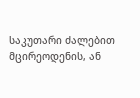საკუთარი ძალებით მცირეოდენის, ან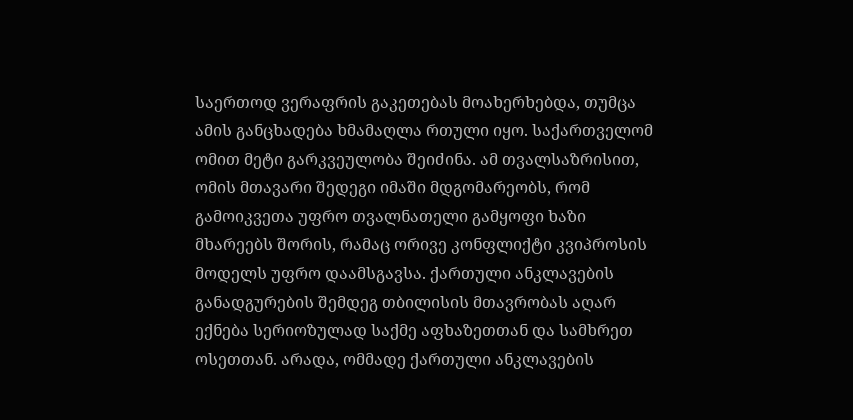საერთოდ ვერაფრის გაკეთებას მოახერხებდა, თუმცა ამის განცხადება ხმამაღლა რთული იყო. საქართველომ ომით მეტი გარკვეულობა შეიძინა. ამ თვალსაზრისით, ომის მთავარი შედეგი იმაში მდგომარეობს, რომ გამოიკვეთა უფრო თვალნათელი გამყოფი ხაზი მხარეებს შორის, რამაც ორივე კონფლიქტი კვიპროსის მოდელს უფრო დაამსგავსა. ქართული ანკლავების განადგურების შემდეგ თბილისის მთავრობას აღარ ექნება სერიოზულად საქმე აფხაზეთთან და სამხრეთ ოსეთთან. არადა, ომმადე ქართული ანკლავების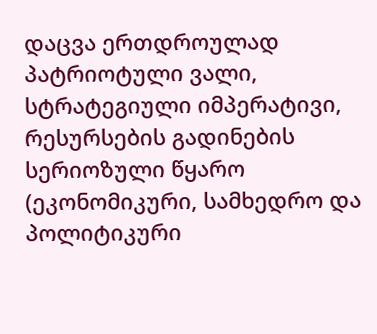დაცვა ერთდროულად პატრიოტული ვალი, სტრატეგიული იმპერატივი, რესურსების გადინების სერიოზული წყარო (ეკონომიკური, სამხედრო და პოლიტიკური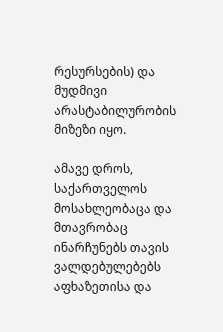რესურსების) და მუდმივი არასტაბილურობის მიზეზი იყო.

ამავე დროს, საქართველოს მოსახლეობაცა და მთავრობაც ინარჩუნებს თავის ვალდებულებებს აფხაზეთისა და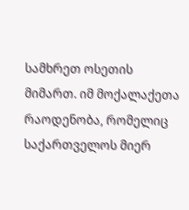სამხრეთ ოსეთის მიმართ. იმ მოქალაქეთა რაოდენობა, რომელიც საქართველოს მიერ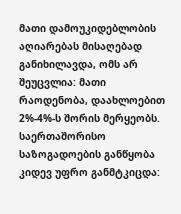მათი დამოუკიდებლობის აღიარებას მისაღებად განიხილავდა, ომს არ შეუცვლია: მათი რაოდენობა, დაახლოებით 2%-4%-ს შორის მერყეობს. საერთაშორისო საზოგადოების განწყობა კიდევ უფრო განმტკიცდა: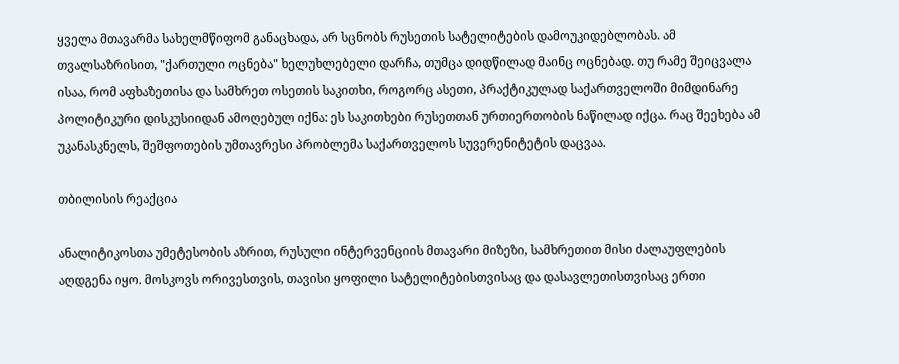ყველა მთავარმა სახელმწიფომ განაცხადა, არ სცნობს რუსეთის სატელიტების დამოუკიდებლობას. ამ თვალსაზრისით, "ქართული ოცნება" ხელუხლებელი დარჩა, თუმცა დიდწილად მაინც ოცნებად. თუ რამე შეიცვალა ისაა, რომ აფხაზეთისა და სამხრეთ ოსეთის საკითხი, როგორც ასეთი, პრაქტიკულად საქართველოში მიმდინარე პოლიტიკური დისკუსიიდან ამოღებულ იქნა: ეს საკითხები რუსეთთან ურთიერთობის ნაწილად იქცა. რაც შეეხება ამ უკანასკნელს, შეშფოთების უმთავრესი პრობლემა საქართველოს სუვერენიტეტის დაცვაა.

თბილისის რეაქცია

ანალიტიკოსთა უმეტესობის აზრით, რუსული ინტერვენციის მთავარი მიზეზი, სამხრეთით მისი ძალაუფლების აღდგენა იყო. მოსკოვს ორივესთვის, თავისი ყოფილი სატელიტებისთვისაც და დასავლეთისთვისაც ერთი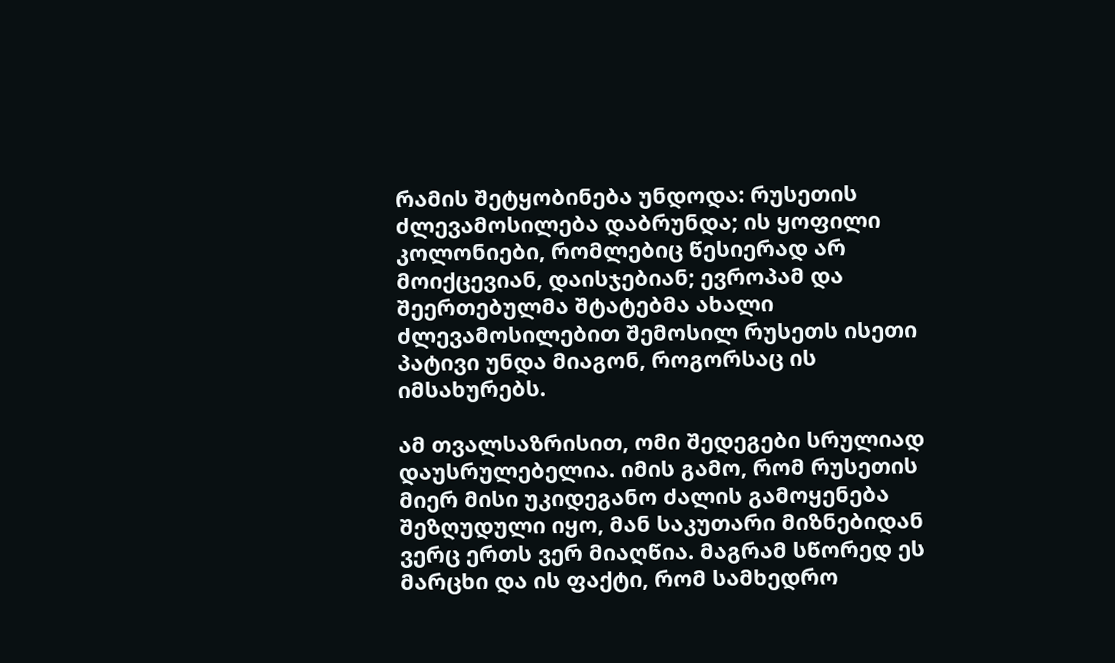რამის შეტყობინება უნდოდა: რუსეთის ძლევამოსილება დაბრუნდა; ის ყოფილი კოლონიები, რომლებიც წესიერად არ მოიქცევიან, დაისჯებიან; ევროპამ და შეერთებულმა შტატებმა ახალი ძლევამოსილებით შემოსილ რუსეთს ისეთი პატივი უნდა მიაგონ, როგორსაც ის იმსახურებს.

ამ თვალსაზრისით, ომი შედეგები სრულიად დაუსრულებელია. იმის გამო, რომ რუსეთის მიერ მისი უკიდეგანო ძალის გამოყენება შეზღუდული იყო, მან საკუთარი მიზნებიდან ვერც ერთს ვერ მიაღწია. მაგრამ სწორედ ეს მარცხი და ის ფაქტი, რომ სამხედრო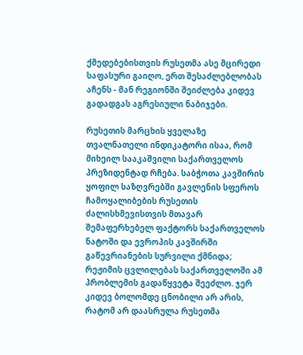ქმედებებისთვის რუსეთმა ასე მცირედი საფასური გაიღო, ერთ შესაძლებლობას აჩენს - მან რეგიონში შეიძლება კიდევ გადადგას აგრესიული ნაბიჯები.

რუსეთის მარცხის ყველაზე თვალნათელი ინდიკატორი ისაა, რომ მიხეილ სააკაშვილი საქართველოს პრეზიდენტად რჩება. საბჭოთა კავშირის ყოფილ საზღვრებში გავლენის სფეროს ჩამოყალიბების რუსეთის ძალისხმევისთვის მთავარ შემაფერხებელ ფაქტორს საქართველოს ნატოში და ევროპის კავშირში გაწევრიანების სურვილი ქმნიდა; რეჟიმის ცვლილებას საქართველოში ამ პრობლემის გადაწყვეტა შეეძლო. ჯერ კიდევ ბოლომდე ცნობილი არ არის, რატომ არ დაასრულა რუსეთმა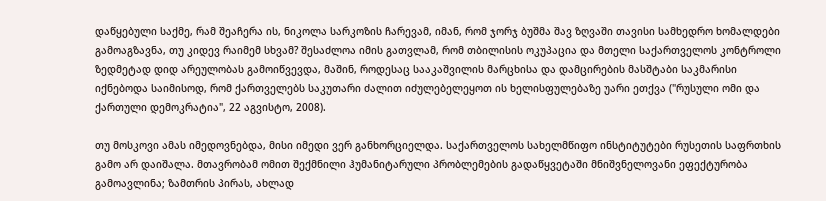დაწყებული საქმე, რამ შეაჩერა ის, ნიკოლა სარკოზის ჩარევამ, იმან, რომ ჯორჯ ბუშმა შავ ზღვაში თავისი სამხედრო ხომალდები გამოაგზავნა, თუ კიდევ რაიმემ სხვამ? შესაძლოა იმის გათვლამ, რომ თბილისის ოკუპაცია და მთელი საქართველოს კონტროლი ზედმეტად დიდ არეულობას გამოიწვევდა, მაშინ, როდესაც სააკაშვილის მარცხისა და დამცირების მასშტაბი საკმარისი იქნებოდა საიმისოდ, რომ ქართველებს საკუთარი ძალით იძულებელეყოთ ის ხელისფულებაზე უარი ეთქვა ("რუსული ომი და ქართული დემოკრატია", 22 აგვისტო, 2008).

თუ მოსკოვი ამას იმედოვნებდა, მისი იმედი ვერ განხორციელდა. საქართველოს სახელმწიფო ინსტიტუტები რუსეთის საფრთხის გამო არ დაიშალა. მთავრობამ ომით შექმნილი ჰუმანიტარული პრობლემების გადაწყვეტაში მნიშვნელოვანი ეფექტურობა გამოავლინა; ზამთრის პირას, ახლად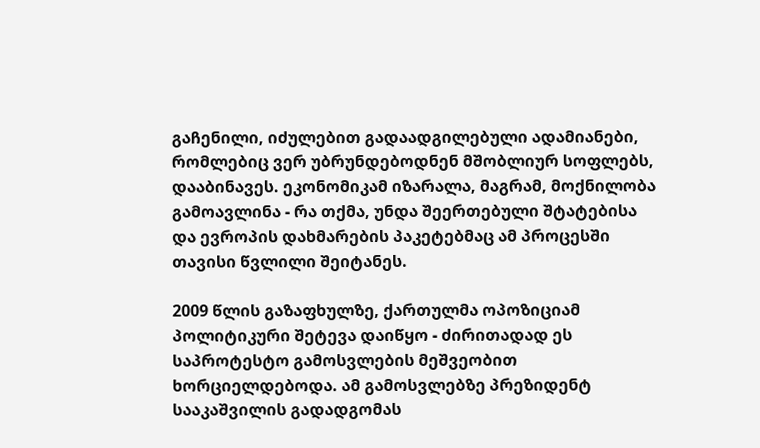გაჩენილი, იძულებით გადაადგილებული ადამიანები, რომლებიც ვერ უბრუნდებოდნენ მშობლიურ სოფლებს, დააბინავეს. ეკონომიკამ იზარალა, მაგრამ, მოქნილობა გამოავლინა - რა თქმა, უნდა შეერთებული შტატებისა და ევროპის დახმარების პაკეტებმაც ამ პროცესში თავისი წვლილი შეიტანეს.

2009 წლის გაზაფხულზე, ქართულმა ოპოზიციამ პოლიტიკური შეტევა დაიწყო - ძირითადად ეს საპროტესტო გამოსვლების მეშვეობით ხორციელდებოდა. ამ გამოსვლებზე პრეზიდენტ სააკაშვილის გადადგომას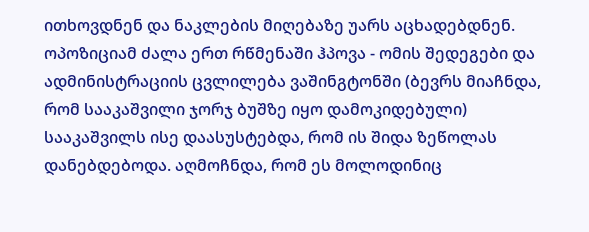ითხოვდნენ და ნაკლების მიღებაზე უარს აცხადებდნენ. ოპოზიციამ ძალა ერთ რწმენაში ჰპოვა - ომის შედეგები და ადმინისტრაციის ცვლილება ვაშინგტონში (ბევრს მიაჩნდა, რომ სააკაშვილი ჯორჯ ბუშზე იყო დამოკიდებული) სააკაშვილს ისე დაასუსტებდა, რომ ის შიდა ზეწოლას დანებდებოდა. აღმოჩნდა, რომ ეს მოლოდინიც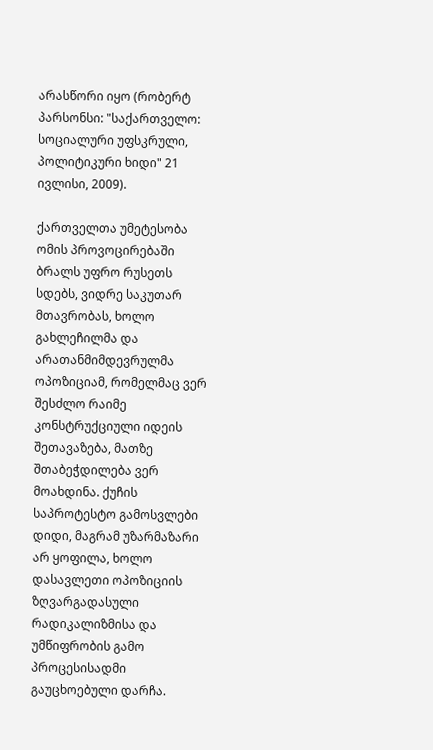არასწორი იყო (რობერტ პარსონსი: "საქართველო: სოციალური უფსკრული, პოლიტიკური ხიდი" 21 ივლისი, 2009).

ქართველთა უმეტესობა ომის პროვოცირებაში ბრალს უფრო რუსეთს სდებს, ვიდრე საკუთარ მთავრობას, ხოლო გახლეჩილმა და არათანმიმდევრულმა ოპოზიციამ, რომელმაც ვერ შესძლო რაიმე კონსტრუქციული იდეის შეთავაზება, მათზე შთაბეჭდილება ვერ მოახდინა. ქუჩის საპროტესტო გამოსვლები დიდი, მაგრამ უზარმაზარი არ ყოფილა, ხოლო დასავლეთი ოპოზიციის ზღვარგადასული რადიკალიზმისა და უმწიფრობის გამო პროცესისადმი გაუცხოებული დარჩა.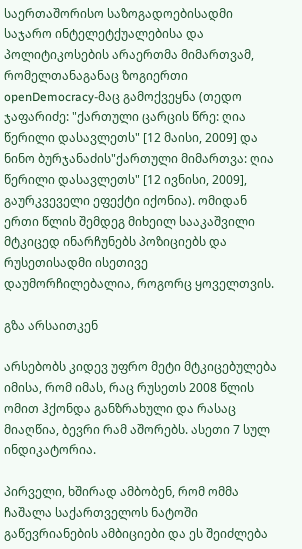საერთაშორისო საზოგადოებისადმი საჯარო ინტელეტქუალებისა და პოლიტიკოსების არაერთმა მიმართვამ, რომელთანაგანაც ზოგიერთი openDemocracy-მაც გამოქვეყნა (თედო ჯაფარიძე: "ქართული ცარცის წრე: ღია წერილი დასავლეთს" [12 მაისი, 2009] და ნინო ბურჯანაძის"ქართული მიმართვა: ღია წერილი დასავლეთს" [12 ივნისი, 2009], გაურკვეველი ეფექტი იქონია). ომიდან ერთი წლის შემდეგ მიხეილ სააკაშვილი მტკიცედ ინარჩუნებს პოზიციებს და რუსეთისადმი ისეთივე დაუმორჩილებალია, როგორც ყოველთვის.

გზა არსაითკენ

არსებობს კიდევ უფრო მეტი მტკიცებულება იმისა, რომ იმას, რაც რუსეთს 2008 წლის ომით ჰქონდა განზრახული და რასაც მიაღწია, ბევრი რამ აშორებს. ასეთი 7 სულ ინდიკატორია.

პირველი, ხშირად ამბობენ, რომ ომმა ჩაშალა საქართველოს ნატოში გაწევრიანების ამბიციები და ეს შეიძლება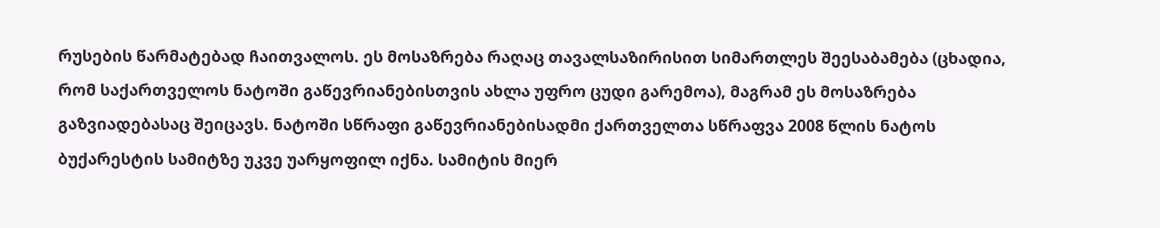რუსების წარმატებად ჩაითვალოს. ეს მოსაზრება რაღაც თავალსაზირისით სიმართლეს შეესაბამება (ცხადია, რომ საქართველოს ნატოში გაწევრიანებისთვის ახლა უფრო ცუდი გარემოა), მაგრამ ეს მოსაზრება გაზვიადებასაც შეიცავს. ნატოში სწრაფი გაწევრიანებისადმი ქართველთა სწრაფვა 2008 წლის ნატოს ბუქარესტის სამიტზე უკვე უარყოფილ იქნა. სამიტის მიერ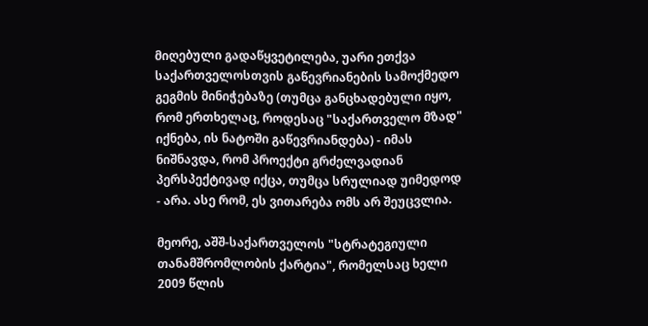მიღებული გადაწყვეტილება, უარი ეთქვა საქართველოსთვის გაწევრიანების სამოქმედო გეგმის მინიჭებაზე (თუმცა განცხადებული იყო, რომ ერთხელაც, როდესაც "საქართველო მზად" იქნება, ის ნატოში გაწევრიანდება) - იმას ნიშნავდა, რომ პროექტი გრძელვადიან პერსპექტივად იქცა, თუმცა სრულიად უიმედოდ - არა. ასე რომ, ეს ვითარება ომს არ შეუცვლია.

მეორე, აშშ-საქართველოს "სტრატეგიული თანამშრომლობის ქარტია", რომელსაც ხელი 2009 წლის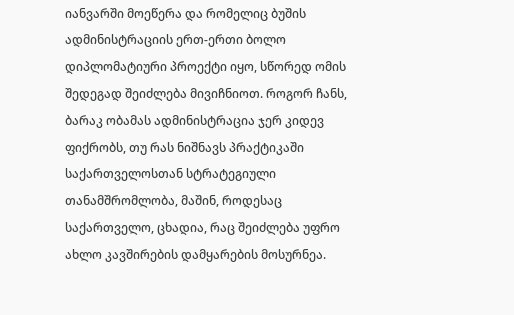იანვარში მოეწერა და რომელიც ბუშის ადმინისტრაციის ერთ-ერთი ბოლო დიპლომატიური პროექტი იყო, სწორედ ომის შედეგად შეიძლება მივიჩნიოთ. როგორ ჩანს, ბარაკ ობამას ადმინისტრაცია ჯერ კიდევ ფიქრობს, თუ რას ნიშნავს პრაქტიკაში საქართველოსთან სტრატეგიული თანამშრომლობა, მაშინ, როდესაც საქართველო, ცხადია, რაც შეიძლება უფრო ახლო კავშირების დამყარების მოსურნეა.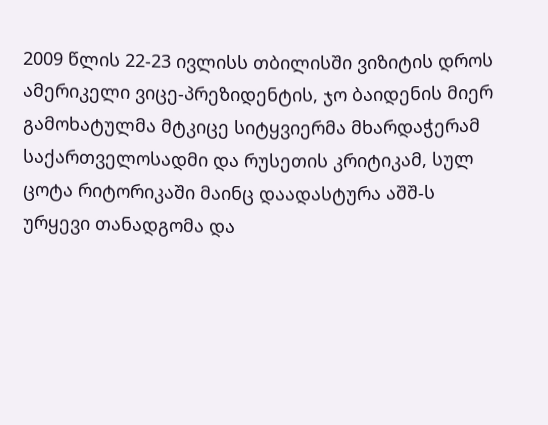2009 წლის 22-23 ივლისს თბილისში ვიზიტის დროს ამერიკელი ვიცე-პრეზიდენტის, ჯო ბაიდენის მიერ გამოხატულმა მტკიცე სიტყვიერმა მხარდაჭერამ საქართველოსადმი და რუსეთის კრიტიკამ, სულ ცოტა რიტორიკაში მაინც დაადასტურა აშშ-ს ურყევი თანადგომა და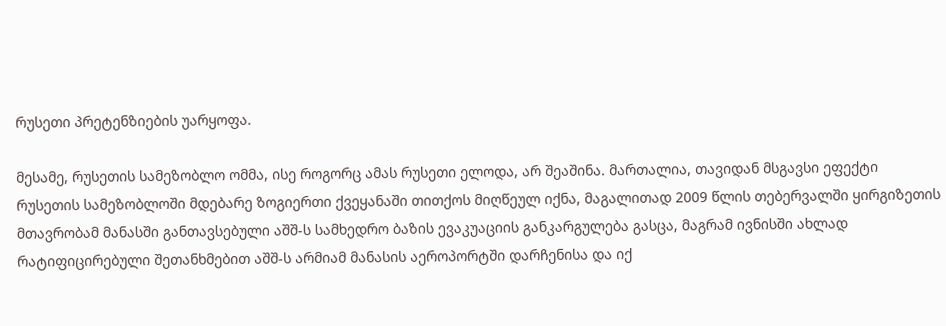რუსეთი პრეტენზიების უარყოფა.

მესამე, რუსეთის სამეზობლო ომმა, ისე როგორც ამას რუსეთი ელოდა, არ შეაშინა. მართალია, თავიდან მსგავსი ეფექტი რუსეთის სამეზობლოში მდებარე ზოგიერთი ქვეყანაში თითქოს მიღწეულ იქნა, მაგალითად 2009 წლის თებერვალში ყირგიზეთის მთავრობამ მანასში განთავსებული აშშ-ს სამხედრო ბაზის ევაკუაციის განკარგულება გასცა, მაგრამ ივნისში ახლად რატიფიცირებული შეთანხმებით აშშ-ს არმიამ მანასის აეროპორტში დარჩენისა და იქ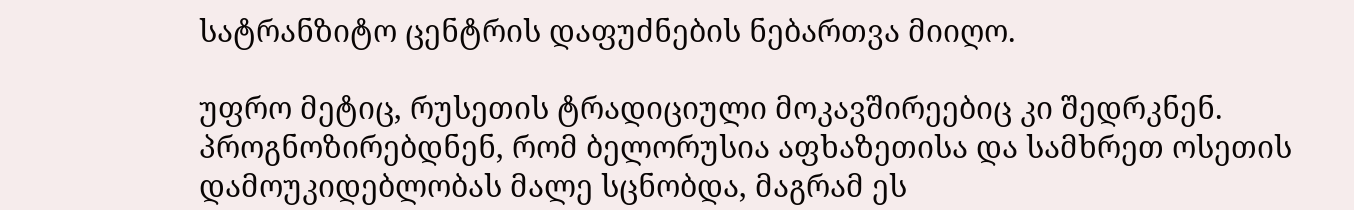სატრანზიტო ცენტრის დაფუძნების ნებართვა მიიღო.

უფრო მეტიც, რუსეთის ტრადიციული მოკავშირეებიც კი შედრკნენ. პროგნოზირებდნენ, რომ ბელორუსია აფხაზეთისა და სამხრეთ ოსეთის დამოუკიდებლობას მალე სცნობდა, მაგრამ ეს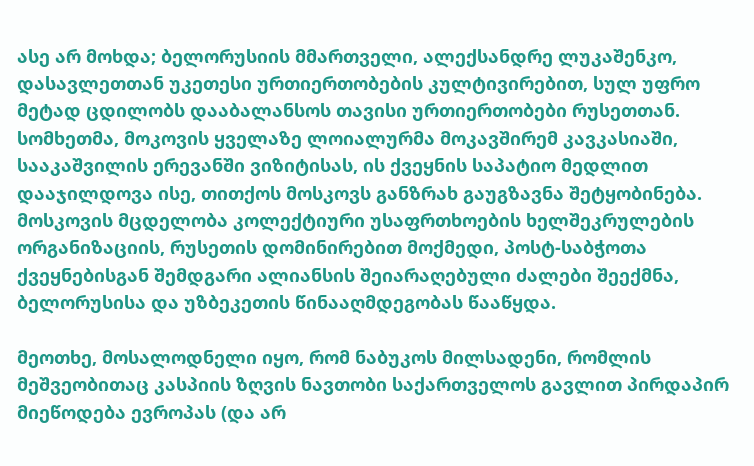ასე არ მოხდა; ბელორუსიის მმართველი, ალექსანდრე ლუკაშენკო, დასავლეთთან უკეთესი ურთიერთობების კულტივირებით, სულ უფრო მეტად ცდილობს დააბალანსოს თავისი ურთიერთობები რუსეთთან. სომხეთმა, მოკოვის ყველაზე ლოიალურმა მოკავშირემ კავკასიაში, სააკაშვილის ერევანში ვიზიტისას, ის ქვეყნის საპატიო მედლით დააჯილდოვა ისე, თითქოს მოსკოვს განზრახ გაუგზავნა შეტყობინება. მოსკოვის მცდელობა კოლექტიური უსაფრთხოების ხელშეკრულების ორგანიზაციის, რუსეთის დომინირებით მოქმედი, პოსტ-საბჭოთა ქვეყნებისგან შემდგარი ალიანსის შეიარაღებული ძალები შეექმნა, ბელორუსისა და უზბეკეთის წინააღმდეგობას წააწყდა.

მეოთხე, მოსალოდნელი იყო, რომ ნაბუკოს მილსადენი, რომლის მეშვეობითაც კასპიის ზღვის ნავთობი საქართველოს გავლით პირდაპირ მიეწოდება ევროპას (და არ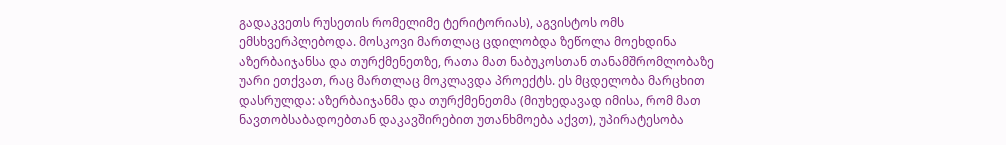გადაკვეთს რუსეთის რომელიმე ტერიტორიას), აგვისტოს ომს ემსხვერპლებოდა. მოსკოვი მართლაც ცდილობდა ზეწოლა მოეხდინა აზერბაიჯანსა და თურქმენეთზე, რათა მათ ნაბუკოსთან თანამშრომლობაზე უარი ეთქვათ, რაც მართლაც მოკლავდა პროექტს. ეს მცდელობა მარცხით დასრულდა: აზერბაიჯანმა და თურქმენეთმა (მიუხედავად იმისა, რომ მათ ნავთობსაბადოებთან დაკავშირებით უთანხმოება აქვთ), უპირატესობა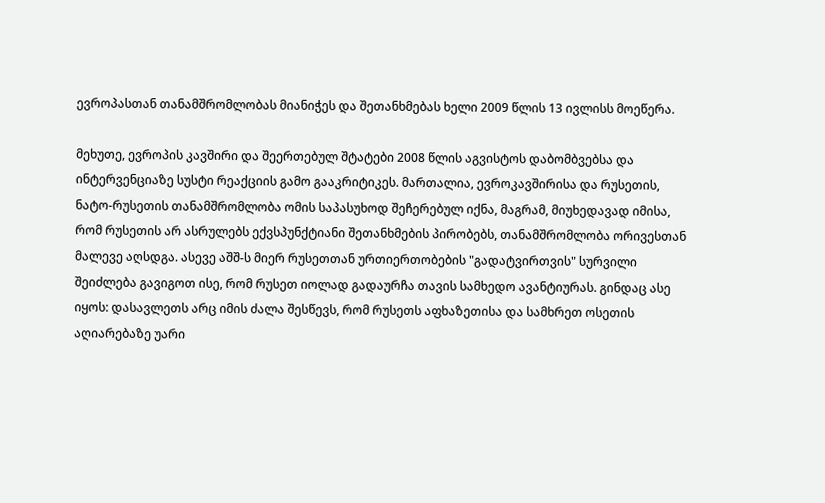ევროპასთან თანამშრომლობას მიანიჭეს და შეთანხმებას ხელი 2009 წლის 13 ივლისს მოეწერა.

მეხუთე, ევროპის კავშირი და შეერთებულ შტატები 2008 წლის აგვისტოს დაბომბვებსა და ინტერვენციაზე სუსტი რეაქციის გამო გააკრიტიკეს. მართალია, ევროკავშირისა და რუსეთის, ნატო-რუსეთის თანამშრომლობა ომის საპასუხოდ შეჩერებულ იქნა, მაგრამ, მიუხედავად იმისა, რომ რუსეთის არ ასრულებს ექვსპუნქტიანი შეთანხმების პირობებს, თანამშრომლობა ორივესთან მალევე აღსდგა. ასევე აშშ-ს მიერ რუსეთთან ურთიერთობების "გადატვირთვის" სურვილი შეიძლება გავიგოთ ისე, რომ რუსეთ იოლად გადაურჩა თავის სამხედო ავანტიურას. გინდაც ასე იყოს: დასავლეთს არც იმის ძალა შესწევს, რომ რუსეთს აფხაზეთისა და სამხრეთ ოსეთის აღიარებაზე უარი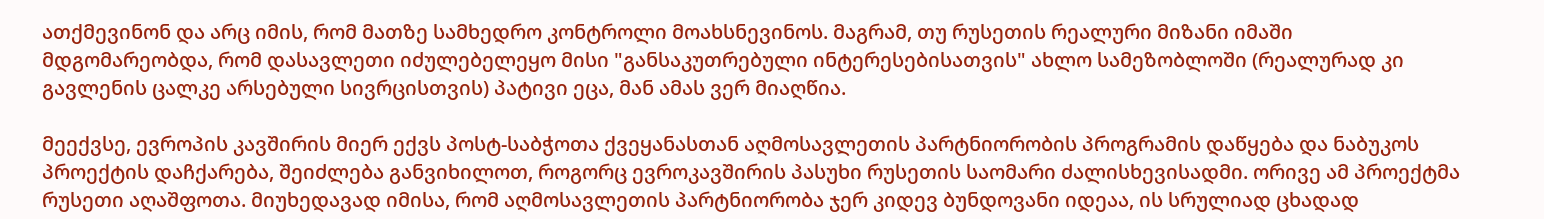ათქმევინონ და არც იმის, რომ მათზე სამხედრო კონტროლი მოახსნევინოს. მაგრამ, თუ რუსეთის რეალური მიზანი იმაში მდგომარეობდა, რომ დასავლეთი იძულებელეყო მისი "განსაკუთრებული ინტერესებისათვის" ახლო სამეზობლოში (რეალურად კი გავლენის ცალკე არსებული სივრცისთვის) პატივი ეცა, მან ამას ვერ მიაღწია.

მეექვსე, ევროპის კავშირის მიერ ექვს პოსტ-საბჭოთა ქვეყანასთან აღმოსავლეთის პარტნიორობის პროგრამის დაწყება და ნაბუკოს პროექტის დაჩქარება, შეიძლება განვიხილოთ, როგორც ევროკავშირის პასუხი რუსეთის საომარი ძალისხევისადმი. ორივე ამ პროექტმა რუსეთი აღაშფოთა. მიუხედავად იმისა, რომ აღმოსავლეთის პარტნიორობა ჯერ კიდევ ბუნდოვანი იდეაა, ის სრულიად ცხადად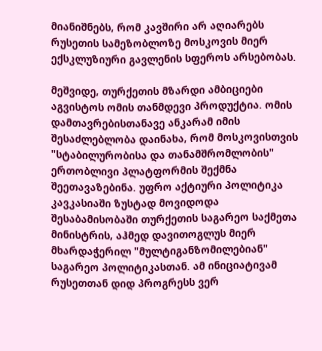მიანიშნებს, რომ კავშირი არ აღიარებს რუსეთის სამეზობლოზე მოსკოვის მიერ ექსკლუზიური გავლენის სფეროს არსებობას.

მეშვიდე, თურქეთის მზარდი ამბიციები აგვისტოს ომის თანმდევი პროდუქტია. ომის დამთავრებისთანავე ანკარამ იმის შესაძლებლობა დაინახა, რომ მოსკოვისთვის "სტაბილურობისა და თანამშრომლობის" ერთობლივი პლატფორმის შექმნა შეეთავაზებინა. უფრო აქტიური პოლიტიკა კავკასიაში ზუსტად მოვიდოდა შესაბამისობაში თურქეთის საგარეო საქმეთა მინისტრის, აჰმედ დავითოგლუს მიერ მხარდაჭერილ "მულტიგანზომილებიან" საგარეო პოლიტიკასთან. ამ ინიციატივამ რუსეთთან დიდ პროგრესს ვერ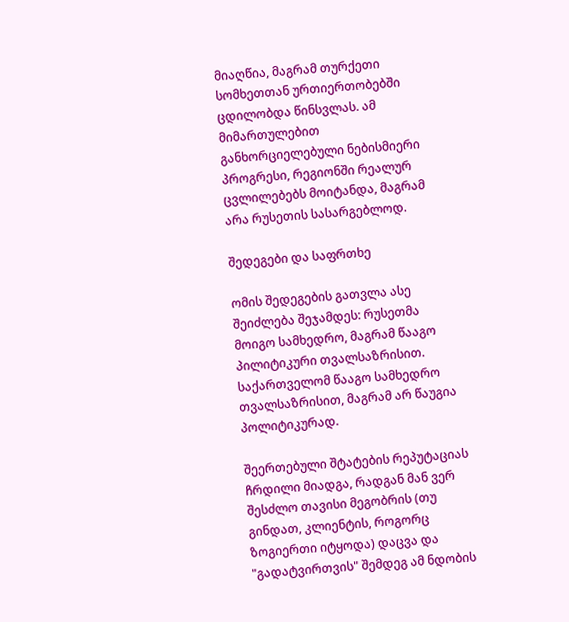მიაღწია, მაგრამ თურქეთი სომხეთთან ურთიერთობებში ცდილობდა წინსვლას. ამ მიმართულებით განხორციელებული ნებისმიერი პროგრესი, რეგიონში რეალურ ცვლილებებს მოიტანდა, მაგრამ არა რუსეთის სასარგებლოდ.

შედეგები და საფრთხე

ომის შედეგების გათვლა ასე შეიძლება შეჯამდეს: რუსეთმა მოიგო სამხედრო, მაგრამ წააგო პილიტიკური თვალსაზრისით. საქართველომ წააგო სამხედრო თვალსაზრისით, მაგრამ არ წაუგია პოლიტიკურად.

შეერთებული შტატების რეპუტაციას ჩრდილი მიადგა, რადგან მან ვერ შესძლო თავისი მეგობრის (თუ გინდათ, კლიენტის, როგორც ზოგიერთი იტყოდა) დაცვა და "გადატვირთვის" შემდეგ ამ ნდობის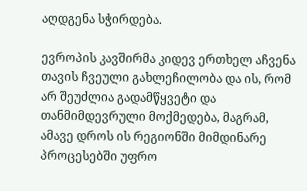აღდგენა სჭირდება.

ევროპის კავშირმა კიდევ ერთხელ აჩვენა თავის ჩვეული გახლეჩილობა და ის, რომ არ შეუძლია გადამწყვეტი და თანმიმდევრული მოქმედება, მაგრამ, ამავე დროს ის რეგიონში მიმდინარე პროცესებში უფრო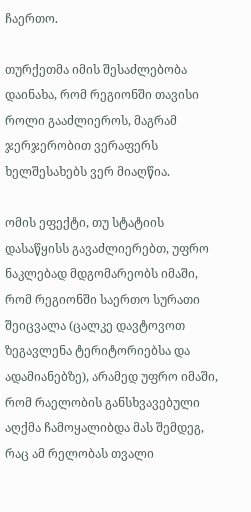ჩაერთო.

თურქეთმა იმის შესაძლებობა დაინახა, რომ რეგიონში თავისი როლი გააძლიეროს, მაგრამ ჯერჯერობით ვერაფერს ხელშესახებს ვერ მიაღწია.

ომის ეფექტი, თუ სტატიის დასაწყისს გავაძლიერებთ, უფრო ნაკლებად მდგომარეობს იმაში, რომ რეგიონში საერთო სურათი შეიცვალა (ცალკე დავტოვოთ ზეგავლენა ტერიტორიებსა და ადამიანებზე), არამედ უფრო იმაში, რომ რაელობის განსხვავებული აღქმა ჩამოყალიბდა მას შემდეგ, რაც ამ რელობას თვალი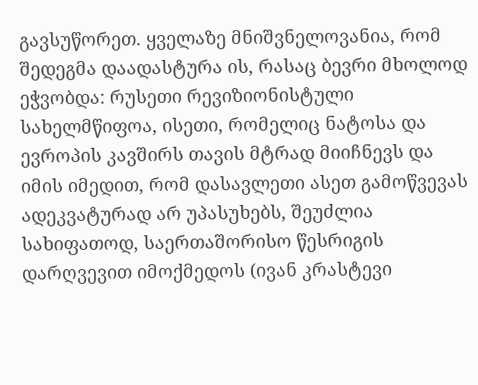გავსუწორეთ. ყველაზე მნიშვნელოვანია, რომ შედეგმა დაადასტურა ის, რასაც ბევრი მხოლოდ ეჭვობდა: რუსეთი რევიზიონისტული სახელმწიფოა, ისეთი, რომელიც ნატოსა და ევროპის კავშირს თავის მტრად მიიჩნევს და იმის იმედით, რომ დასავლეთი ასეთ გამოწვევას ადეკვატურად არ უპასუხებს, შეუძლია სახიფათოდ, საერთაშორისო წესრიგის დარღვევით იმოქმედოს (ივან კრასტევი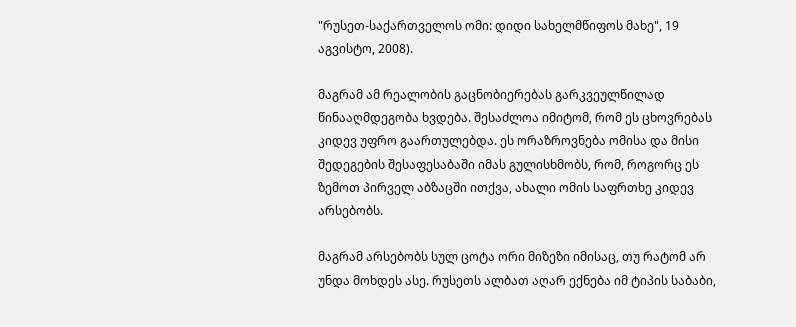"რუსეთ-საქართველოს ომი: დიდი სახელმწიფოს მახე", 19 აგვისტო, 2008).

მაგრამ ამ რეალობის გაცნობიერებას გარკვეულწილად წინააღმდეგობა ხვდება. შესაძლოა იმიტომ, რომ ეს ცხოვრებას კიდევ უფრო გაართულებდა. ეს ორაზროვნება ომისა და მისი შედეგების შესაფესაბაში იმას გულისხმობს, რომ, როგორც ეს ზემოთ პირველ აბზაცში ითქვა, ახალი ომის საფრთხე კიდევ არსებობს.

მაგრამ არსებობს სულ ცოტა ორი მიზეზი იმისაც, თუ რატომ არ უნდა მოხდეს ასე. რუსეთს ალბათ აღარ ექნება იმ ტიპის საბაბი,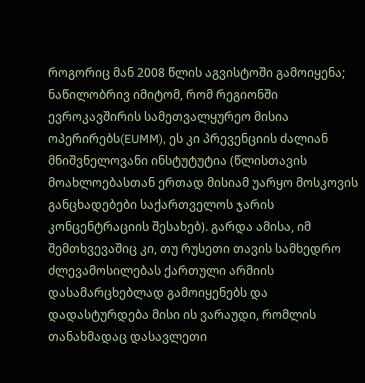როგორიც მან 2008 წლის აგვისტოში გამოიყენა; ნაწილობრივ იმიტომ, რომ რეგიონში ევროკავშირის სამეთვალყურეო მისია ოპერირებს(EUMM), ეს კი პრევენციის ძალიან მნიშვნელოვანი ინსტუტუტია (წლისთავის მოახლოებასთან ერთად მისიამ უარყო მოსკოვის განცხადებები საქართველოს ჯარის კონცენტრაციის შესახებ). გარდა ამისა, იმ შემთხვევაშიც კი, თუ რუსეთი თავის სამხედრო ძლევამოსილებას ქართული არმიის დასამარცხებლად გამოიყენებს და დადასტურდება მისი ის ვარაუდი, რომლის თანახმადაც დასავლეთი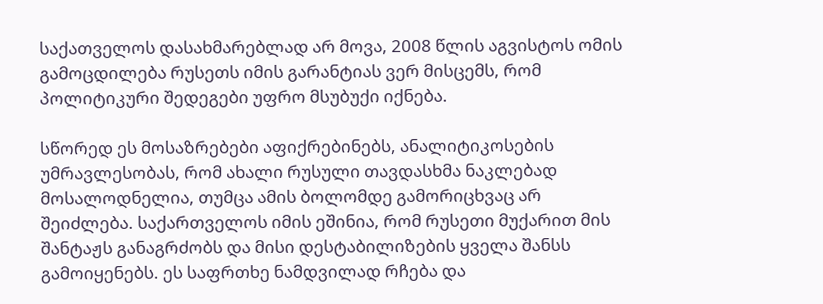საქათველოს დასახმარებლად არ მოვა, 2008 წლის აგვისტოს ომის გამოცდილება რუსეთს იმის გარანტიას ვერ მისცემს, რომ პოლიტიკური შედეგები უფრო მსუბუქი იქნება.

სწორედ ეს მოსაზრებები აფიქრებინებს, ანალიტიკოსების უმრავლესობას, რომ ახალი რუსული თავდასხმა ნაკლებად მოსალოდნელია, თუმცა ამის ბოლომდე გამორიცხვაც არ შეიძლება. საქართველოს იმის ეშინია, რომ რუსეთი მუქარით მის შანტაჟს განაგრძობს და მისი დესტაბილიზების ყველა შანსს გამოიყენებს. ეს საფრთხე ნამდვილად რჩება და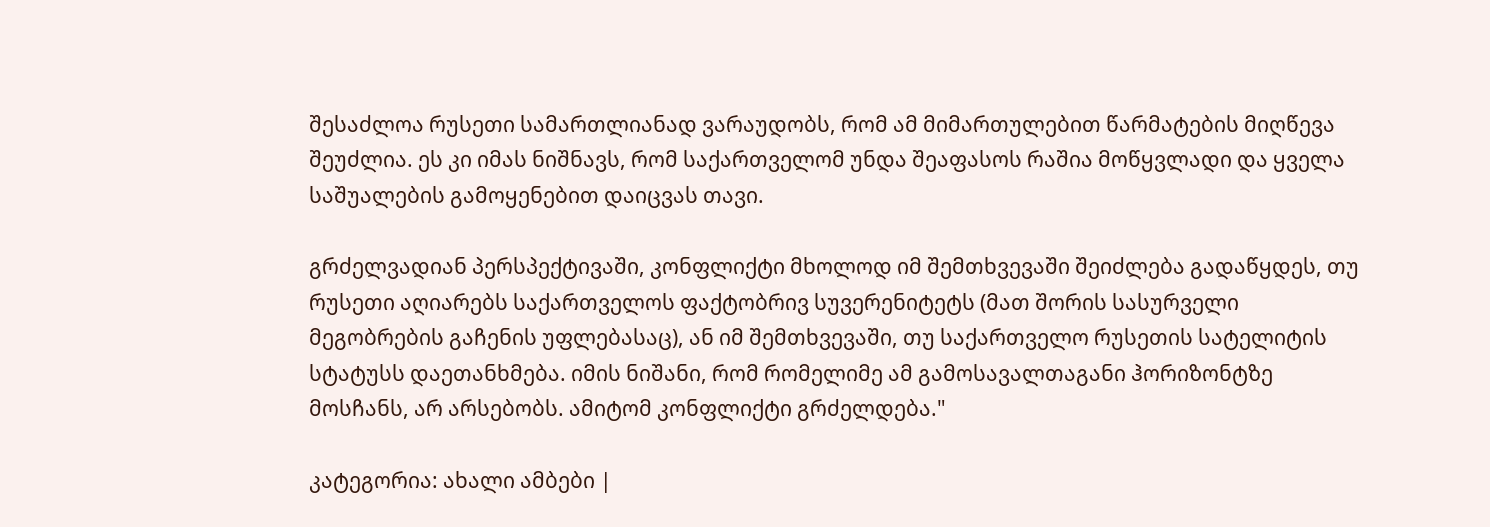შესაძლოა რუსეთი სამართლიანად ვარაუდობს, რომ ამ მიმართულებით წარმატების მიღწევა შეუძლია. ეს კი იმას ნიშნავს, რომ საქართველომ უნდა შეაფასოს რაშია მოწყვლადი და ყველა საშუალების გამოყენებით დაიცვას თავი.

გრძელვადიან პერსპექტივაში, კონფლიქტი მხოლოდ იმ შემთხვევაში შეიძლება გადაწყდეს, თუ რუსეთი აღიარებს საქართველოს ფაქტობრივ სუვერენიტეტს (მათ შორის სასურველი მეგობრების გაჩენის უფლებასაც), ან იმ შემთხვევაში, თუ საქართველო რუსეთის სატელიტის სტატუსს დაეთანხმება. იმის ნიშანი, რომ რომელიმე ამ გამოსავალთაგანი ჰორიზონტზე მოსჩანს, არ არსებობს. ამიტომ კონფლიქტი გრძელდება."

კატეგორია: ახალი ამბები |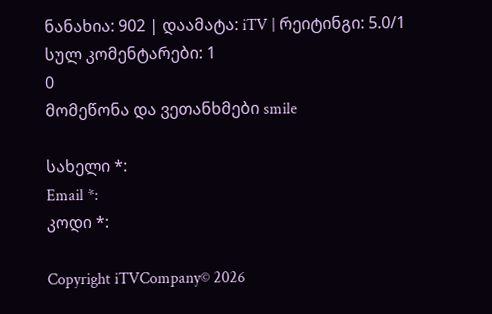ნანახია: 902 | დაამატა: iTV | რეიტინგი: 5.0/1
სულ კომენტარები: 1
0
მომეწონა და ვეთანხმები smile

სახელი *:
Email *:
კოდი *:

Copyright iTVCompany© 2026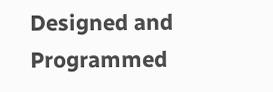Designed and Programmed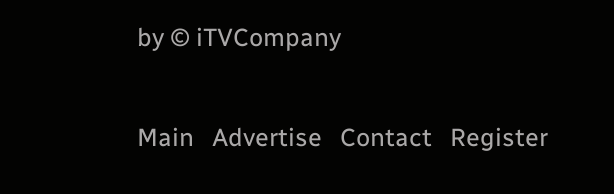by © iTVCompany

Main   Advertise   Contact   Register